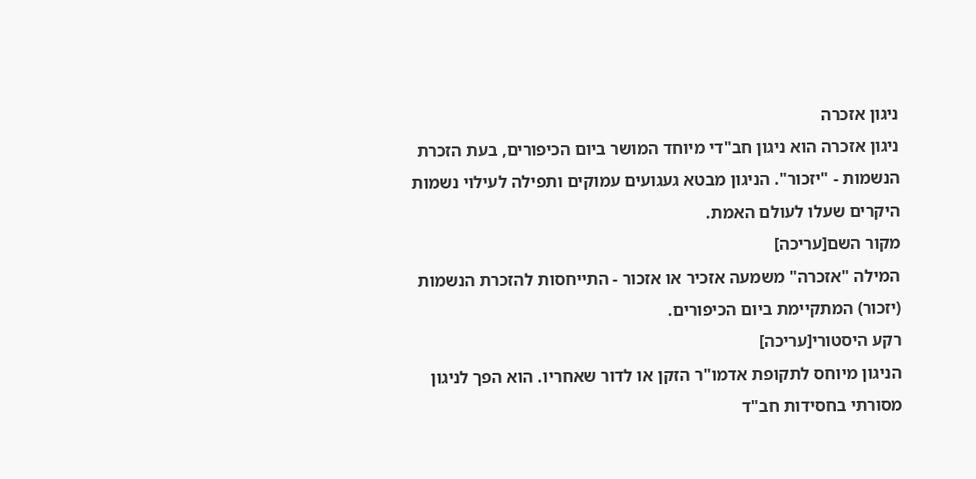ניגון אזכרה
ניגון אזכרה הוא ניגון חב"די מיוחד המושר ביום הכיפורים, בעת הזכרת הנשמות - "יזכור". הניגון מבטא געגועים עמוקים ותפילה לעילוי נשמות היקרים שעלו לעולם האמת.
מקור השם[עריכה]
המילה "אזכרה" משמעה אזכיר או אזכור - התייחסות להזכרת הנשמות (יזכור) המתקיימת ביום הכיפורים.
רקע היסטורי[עריכה]
הניגון מיוחס לתקופת אדמו"ר הזקן או לדור שאחריו. הוא הפך לניגון מסורתי בחסידות חב"ד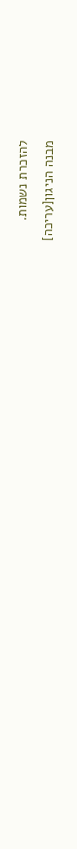להזכרת נשמות.
מבנה הניגון[עריכה]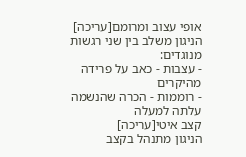אופי עצוב ומרומם[עריכה]
הניגון משלב בין שני רגשות מנוגדים:
- עצבות - כאב על פרידה מהיקרים
- רוממות - הכרה שהנשמה עלתה למעלה
קצב איטי[עריכה]
הניגון מתנהל בקצב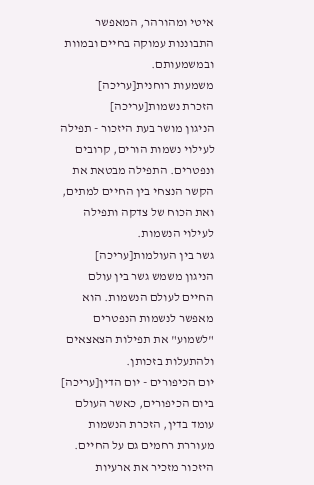איטי ומהורהר, המאפשר התבוננות עמוקה בחיים ובמוות ובמשמעותם.
משמעות רוחנית[עריכה]
הזכרת נשמות[עריכה]
הניגון מושר בעת היזכור - תפילה לעילוי נשמות הורים, קרובים ונפטרים. התפילה מבטאת את הקשר הנצחי בין החיים למתים, ואת הכוח של צדקה ותפילה לעילוי הנשמות.
גשר בין העולמות[עריכה]
הניגון משמש גשר בין עולם החיים לעולם הנשמות. הוא מאפשר לנשמות הנפטרים "לשמוע" את תפילות הצאצאים ולהתעלות בזכותן.
יום הכיפורים - יום הדין[עריכה]
ביום הכיפורים, כאשר העולם עומד בדין, הזכרת הנשמות מעוררת רחמים גם על החיים. היזכור מזכיר את ארעיות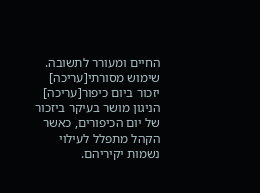החיים ומעורר לתשובה.
שימוש מסורתי[עריכה]
יזכור ביום כיפור[עריכה]
הניגון מושר בעיקר ביזכור של יום הכיפורים, כאשר הקהל מתפלל לעילוי נשמות יקיריהם.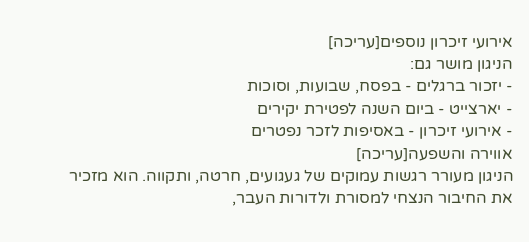אירועי זיכרון נוספים[עריכה]
הניגון מושר גם:
- יזכור ברגלים - בפסח, שבועות, וסוכות
- יארצייט - ביום השנה לפטירת יקירים
- אירועי זיכרון - באסיפות לזכר נפטרים
אווירה והשפעה[עריכה]
הניגון מעורר רגשות עמוקים של געגועים, חרטה, ותקווה. הוא מזכיר את החיבור הנצחי למסורת ולדורות העבר,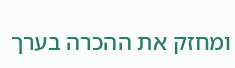ומחזק את ההכרה בערך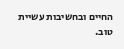החיים ובחשיבות עשיית טוב.